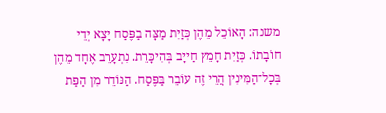משנה: הָאוֹכֵל מֵהֶן כְּזַיִת מַצָּה בַפֶּסַח יָצָא יְדֵי חוֹבָתוֹ. כְּזַיִת חָמֵץ חַייָב בְּהִיכָּרֵת. נִתְעָרֵב אֶחָד מֵהֶן בְּכָל־הַמִּינִין הֲרֵי זֶה עוֹבֵר בַּפֶּסַח. הַנּוֹדֵר מִן הַפַּת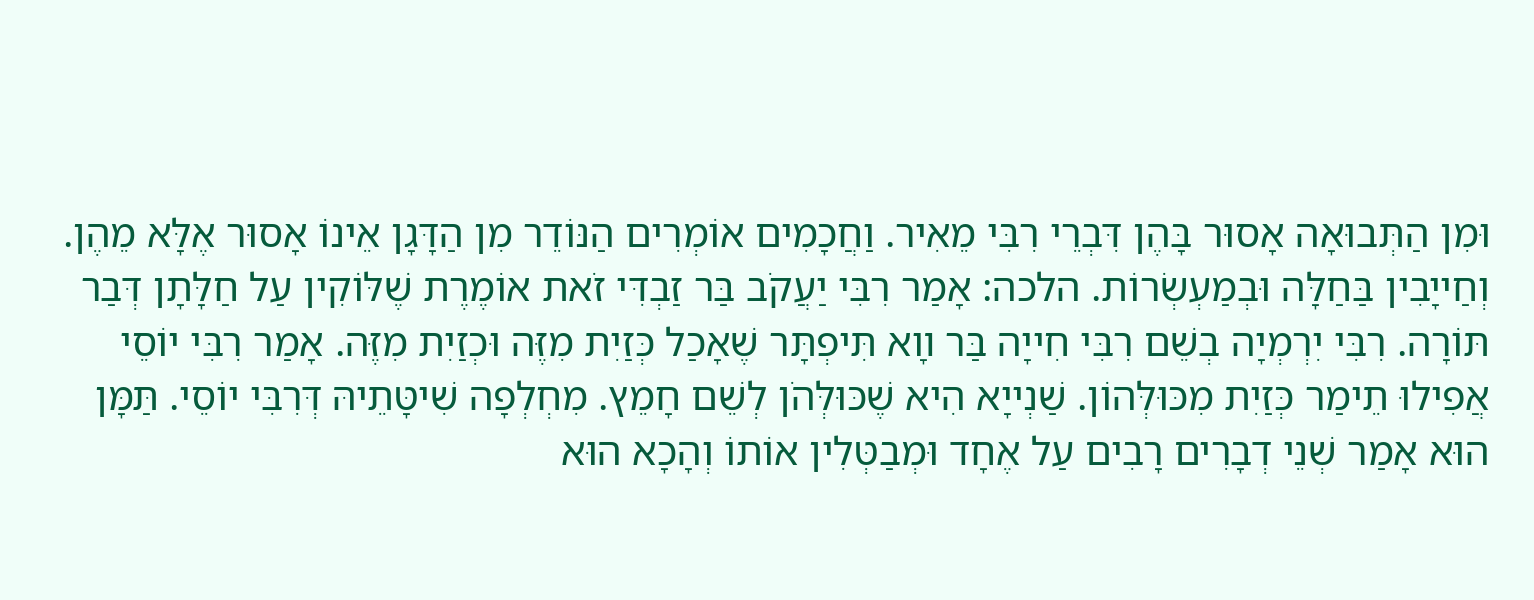וּמִן הַתְּבוּאָה אָסוּר בָּהֶן דִּבְרֵי רִבִּי מֵאִיר. וַחֲכָמִים אוֹמְרִים הַנּוֹדֵר מִן הַדָּגָן אֵינוֹ אָסוּר אֶלָּא מֵהֶן. וְחַייָבִין בַּחַלָּה וּבְמַעְשְׂרוֹת. הלכה: אָמַר רִבִּי יַעֲקֹב בַּר זַבְדִּי זֹאת אוֹמֶרֶת שֶׁלּוֹקִין עַל חַלָּתָן דְּבַר תּוֹרָה. רִבִּי יִרְמְיָה בְשֵׁם רִבִּי חִייָה בַּר װָא תִּיפְתָּר שֶׁאָכַל כְּזַיִת מִזֶּה וּכְזַיִת מִזֶּה. אָמַר רִבִּי יוֹסֵי אֲפִילוּ תֵימַר כְּזַיִת מִכּוּלְּהוֹן. שַׁנְייָא הִיא שֶׁכּוּלְּהֹן לְשֵׁם חָמֵץ. מִחְלְפָה שִׁיטָּתֵיהּ דְּרִבִּי יוֹסֵי. תַּמָּן הוּא אָמַר שְׁנֵי דְבָרִים רָבִים עַל אֶחָד וּמְבַטְּלִין אוֹתוֹ וְהָכָא הוּא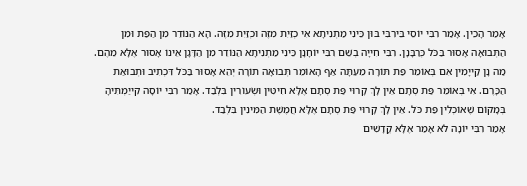אָמַר הָכֵין. אָמַר רִבִּי יוֹסֵי בֵּירִבִּי בּוּן כֵּינִי מַתְנִיתָא אִי כְזַיִת מִזֶּה וּכְזַיִת מִזֶּה. הָא הַנּוֹדֵר מִן הַפַּת וּמִן הַתְּבוּאָה אָסוּר בַּכֹּל כְּרַבָּנָן. רִבִּי חִייָה בְשֵׁם רִבִּי יוֹחָנָן כֵּינִי מַתְנִיתָא הַנּוֹדֵר מִן הַדָּגָן אֵינוֹ אָסוּר אֶלָּא מֵהֶם. מַה נָן קַייָמִין אִם בְּאוֹמֵר פַּת תּוֹרָה מֵעַתָּה אַף הָאוֹמֵר תְּבוּאָה תוֹרָה יְהֵא אָסוּר בַּכֹּל דִּכְתִיב וּתְבוּאַת הַכָּרֶם. אִי בְּאוֹמֵר פַּת סְתָם אֵין לָךְ קָרוּי פַּת סְתָם אֶלָּא חִיטִּין וּשְׂעוֹרִין בִּלְבַד. אָמַר רִבִּי יוֹסָה קִייַמְתִּיהָ בְּמָקוֹם שֶׁאוֹכְלִין פַּת כֹּל. אֵין לָךְ קָרוּי פַּת סְתָם אֶלָּא חֲמֶשֶׁת הַמִּינִין בִּלְבַד.
אָמַר רִבִּי יוֹנָה לֹא אָמַר אֶלָּא קֳדָשִׁים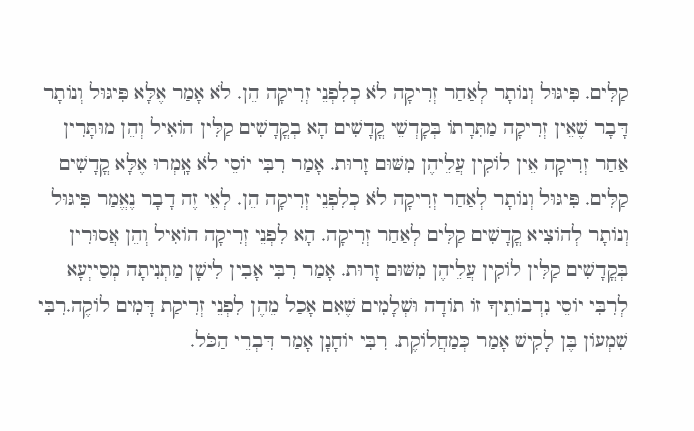קַלִּים. פִּיגּוּל וְנוֹתָר לְאַחַר זְרִיקָה לֹא כְלִפְנֵי זְרִיקָה הֵן. לֹא אָמַר אֶלָּא פִּיגּוּל וְנוֹתָר דָּבָר שֶׁאֵין זְרִיקָה מַתִּרָתוֹ בְּקָדְשֵׁי קֳדָשִׁים הָא בְקֳדָשִׁים קַלִּין הוֹאִיל וְהֵן מוּתָּרִין אַחַר זְרִיקָה אֵין לוֹקִין עֲלֵיהֶן מִשּׁוּם זָרוּת. אָמַר רִבִּי יוֹסֵי לֹא אָֽמְרוּ אֶלָּא קֳדָשִׁים קַלִּים. פִּיגּוּל וְנוֹתָר לְאַחַר זְרִיקָה לֹא כְלִפְנֵי זְרִיקָה הֵן. לְאֵי זֶה דָבָר נֶאֱמַר פִּיגּוּל וְנוֹתָר לְהוֹצִיא קֳדָשִׁים קַלִּים לְאַחַר זְרִיקָה. הָא לִפְנֵי זְרִיקָה הוֹאִיל וְהֵן אֲסוּרִין בְּקֳדָשִׁים קַלִּין לוֹקִין עֲלֵיהֶן מִשּׁוּם זָרוּת. אָמַר רִבִּי אָבִין לִישָׁן מַתְנִיתָה מְסַייְעָא לְרִבִּי יוֹסֵי נִדְבוֹתֵיךָ זוֹ תוֹדָה וּשְׁלָמִים שֶׁאִם אָכַל מֵהֶן לִפְנֵי זְרִיקַת דָּמִים לוֹקֶה.רִבִּי שִׁמְעוֹן בֶּן לָקִישׁ אָמַר כְּמַחֲלוֹקֶת. רִבִּי יוֹחָנָן אָמַר דִּבְרֵי הַכֹּל.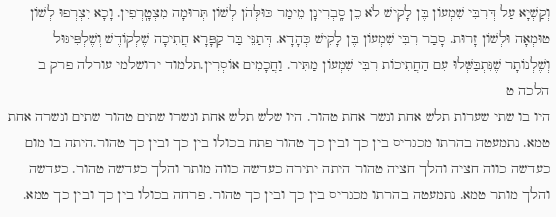וְקַשְׁיָא עַל דְּרִבִּי שִׁמְעוֹן בֶּן לָקִישׁ לֹא כֵן סָֽבְרִינָן מֵימַר כּוּלְּהֹן לְשׁוֹן תְּרוּמָה מִצְטָֽרְפִין. וָכָא יִצְרְפוּ לְשׁוֹן טוּמְאָה וּלְשׁוֹן זָרוּת. סָבַר רִבִּי שִׁמְעוֹן בֶּן לָקִישׁ כְּהָדָא. דְּתַנֵּי בַּר קַפָּרָא חֲתִיכָה שֶׁלְקוֹדֶשׁ וְשֶׁלְפִּיגּוּל וְשֶׁלְנוֹתָר שֶׁנִּתְבַּשְּׁלוּ עִם הַחֲתִיכוֹת רִבִּי שִׁמְעוֹן מַתִּיר. וַחֲכָמִים אוֹסְרִין.תלמוד ירושלמי עורלה פרק ב הלכה ט
היו בו שתי שערות תלש אחת ונשר אחת טהור. היו שלש תלש אחת ונשרו שתים טהור שתים ונשרה אחת טמא. נתמעטה בהרתו מכגריס בין כך ובין כך טהור פתח בכולו בין כך ובין כך טהור.היתה בו מום כעדשה כווה חציה והלך חציה טהור היתה יתירה כעדשה כווה מותר והלך כעדשה טהור. כעדשה והלך מותר טמא. נתמעטה בהרתו מכגריס בין כך ובין כך טהור. פרחה בכולו בין כך ובין כך טמא.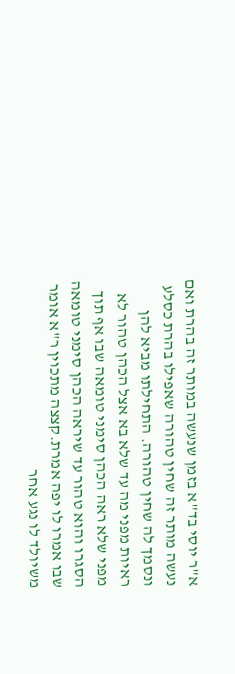א"ר יוסי בד"א בזמן שנעשה במותר זה בהרת ואם נעשה מותר זה שחין טהורה שאפילו בהרת כסלע ונסמך לה שחין טהורה. התחילתו מביא להן ראיות מפני מה עד שלא בא אצל הכהן טהור לא מפני שלא ראה הכהן סימני טומאה שבו אף תוך הסגרו והוא טהור עד שיראה הכהן סימני טומאה שבו אמרו לו יפה אמרת.קצצה מתכוין ר"א אומר משיולד לו נגע אחר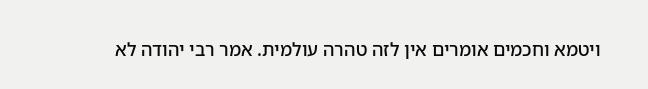ויטמא וחכמים אומרים אין לזה טהרה עולמית. אמר רבי יהודה לא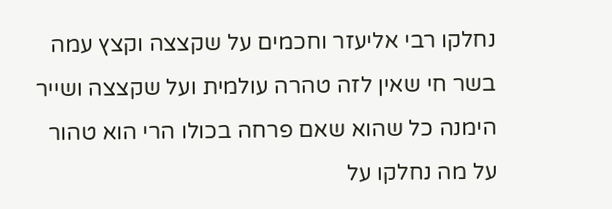נחלקו רבי אליעזר וחכמים על שקצצה וקצץ עמה בשר חי שאין לזה טהרה עולמית ועל שקצצה ושייר הימנה כל שהוא שאם פרחה בכולו הרי הוא טהור על מה נחלקו על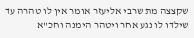שקצצה מת שרבי אליעזר אומר אין לו טהרה עד שילדו לו נגע אחר ויטהר הימנה וחכ"א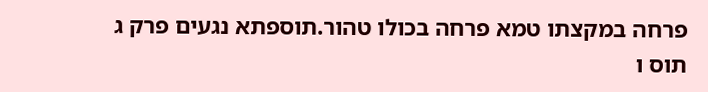פרחה במקצתו טמא פרחה בכולו טהור.תוספתא נגעים פרק ג תוס ו